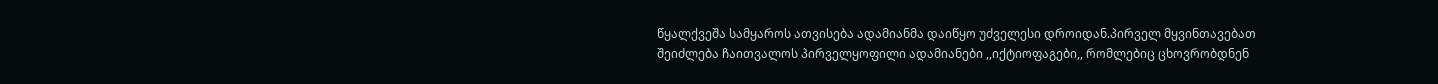წყალქვეშა სამყაროს ათვისება ადამიანმა დაიწყო უძველესი დროიდან.პირველ მყვინთავებათ შეიძლება ჩაითვალოს პირველყოფილი ადამიანები ,,იქტიოფაგები,, რომლებიც ცხოვრობდნენ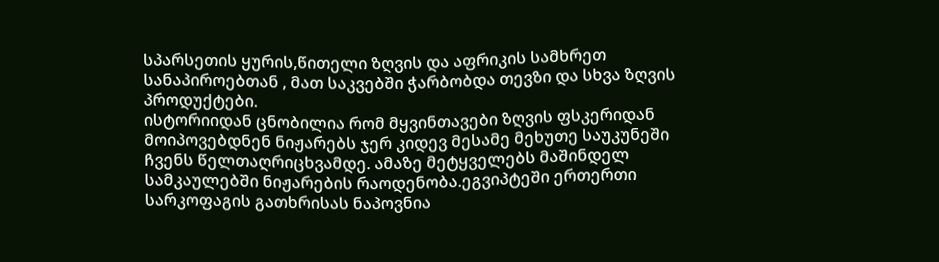სპარსეთის ყურის,წითელი ზღვის და აფრიკის სამხრეთ სანაპიროებთან , მათ საკვებში ჭარბობდა თევზი და სხვა ზღვის პროდუქტები.
ისტორიიდან ცნობილია რომ მყვინთავები ზღვის ფსკერიდან მოიპოვებდნენ ნიჟარებს ჯერ კიდევ მესამე მეხუთე საუკუნეში ჩვენს წელთაღრიცხვამდე. ამაზე მეტყველებს მაშინდელ სამკაულებში ნიჟარების რაოდენობა.ეგვიპტეში ერთერთი სარკოფაგის გათხრისას ნაპოვნია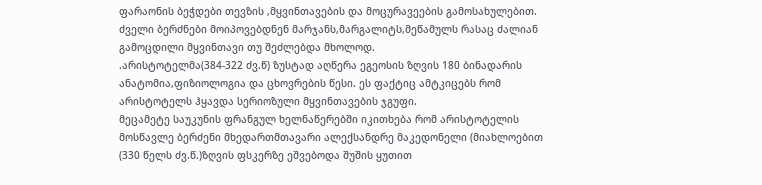ფარაონის ბეჭდები თევზის ,მყვინთავების და მოცურავეების გამოსახულებით.
ძველი ბერძნები მოიპოვებდნენ მარჯანს,მარგალიტს,მეწამულს რასაც ძალიან გამოცდილი მყვინთავი თუ შეძლებდა მხოლოდ.
.არისტოტელმა(384-322 ძვ.წ) ზუსტად აღწერა ეგეოსის ზღვის 180 ბინადარის ანატომია,ფიზიოლოგია და ცხოვრების წესი. ეს ფაქტიც ამტკიცებს რომ არისტოტელს ჰყავდა სერიოზული მყვინთავების ჯგუფი.
მეცამეტე საუკუნის ფრანგულ ხელნაწერებში იკითხება რომ არისტოტელის მოსწავლე ბერძენი მხედართმთავარი ალექსანდრე მაკედონელი (მიახლოებით (330 წელს ძვ.წ.)ზღვის ფსკერზე ეშვებოდა შუშის ყუთით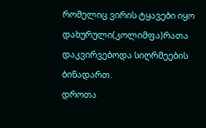რომელიც ვირის ტყავები იყო დახურული(კოლიმფა)რათა დაკვირვებოდა სიღრმეების ბინადართ.
დროთა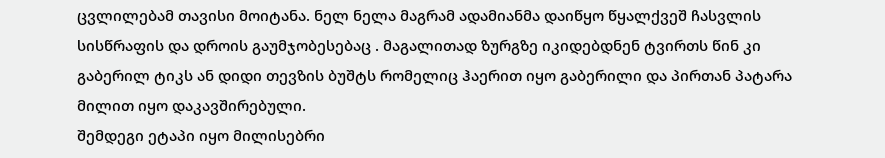ცვლილებამ თავისი მოიტანა. ნელ ნელა მაგრამ ადამიანმა დაიწყო წყალქვეშ ჩასვლის სისწრაფის და დროის გაუმჯობესებაც . მაგალითად ზურგზე იკიდებდნენ ტვირთს წინ კი გაბერილ ტიკს ან დიდი თევზის ბუშტს რომელიც ჰაერით იყო გაბერილი და პირთან პატარა მილით იყო დაკავშირებული.
შემდეგი ეტაპი იყო მილისებრი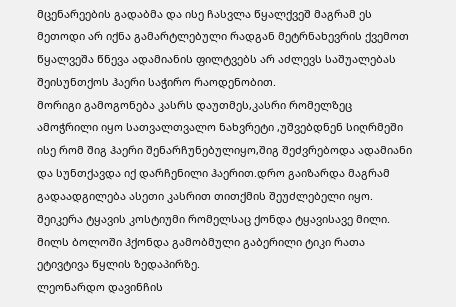მცენარეების გადაბმა და ისე ჩასვლა წყალქვეშ მაგრამ ეს მეთოდი არ იქნა გამარტლებული რადგან მეტრნახევრის ქვემოთ წყალვეშა წნევა ადამიანის ფილტვებს არ აძლევს საშუალებას შეისუნთქოს ჰაერი საჭირო რაოდენობით.
მორიგი გამოგონება კასრს დაუთმეს,კასრი რომელზეც ამოჭრილი იყო სათვალთვალო ნახვრეტი ,უშვებდნენ სიღრმეში ისე რომ შიგ ჰაერი შენარჩუნებულიყო,შიგ შეძვრებოდა ადამიანი და სუნთქავდა იქ დარჩენილი ჰაერით.დრო გაიზარდა მაგრამ გადაადგილება ასეთი კასრით თითქმის შეუძლებელი იყო.
შეიკერა ტყავის კოსტიუმი რომელსაც ქონდა ტყავისავე მილი. მილს ბოლოში ჰქონდა გამობმული გაბერილი ტიკი რათა ეტივტივა წყლის ზედაპირზე.
ლეონარდო დავინჩის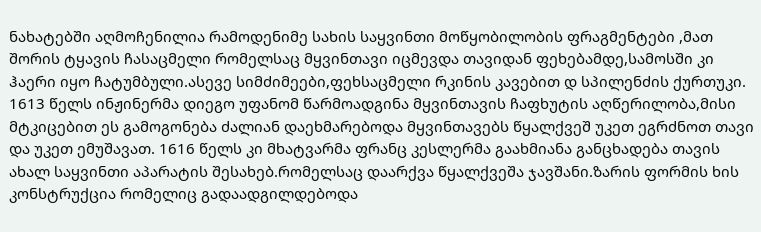ნახატებში აღმოჩენილია რამოდენიმე სახის საყვინთი მოწყობილობის ფრაგმენტები ,მათ შორის ტყავის ჩასაცმელი რომელსაც მყვინთავი იცმევდა თავიდან ფეხებამდე,სამოსში კი ჰაერი იყო ჩატუმბული.ასევე სიმძიმეები,ფეხსაცმელი რკინის კავებით დ სპილენძის ქურთუკი.
1613 წელს ინჟინერმა დიეგო უფანომ წარმოადგინა მყვინთავის ჩაფხუტის აღწერილობა,მისი მტკიცებით ეს გამოგონება ძალიან დაეხმარებოდა მყვინთავებს წყალქვეშ უკეთ ეგრძნოთ თავი და უკეთ ემუშავათ. 1616 წელს კი მხატვარმა ფრანც კესლერმა გაახმიანა განცხადება თავის ახალ საყვინთი აპარატის შესახებ.რომელსაც დაარქვა წყალქვეშა ჯავშანი.ზარის ფორმის ხის კონსტრუქცია რომელიც გადაადგილდებოდა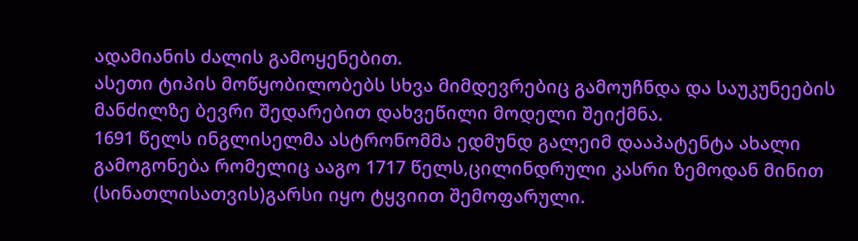ადამიანის ძალის გამოყენებით.
ასეთი ტიპის მოწყობილობებს სხვა მიმდევრებიც გამოუჩნდა და საუკუნეების მანძილზე ბევრი შედარებით დახვეწილი მოდელი შეიქმნა.
1691 წელს ინგლისელმა ასტრონომმა ედმუნდ გალეიმ დააპატენტა ახალი გამოგონება რომელიც ააგო 1717 წელს,ცილინდრული კასრი ზემოდან მინით (სინათლისათვის)გარსი იყო ტყვიით შემოფარული.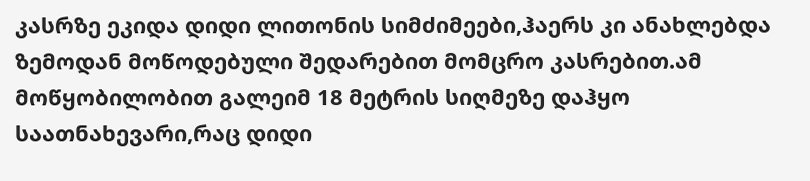კასრზე ეკიდა დიდი ლითონის სიმძიმეები,ჰაერს კი ანახლებდა ზემოდან მოწოდებული შედარებით მომცრო კასრებით.ამ მოწყობილობით გალეიმ 18 მეტრის სიღმეზე დაჰყო საათნახევარი,რაც დიდი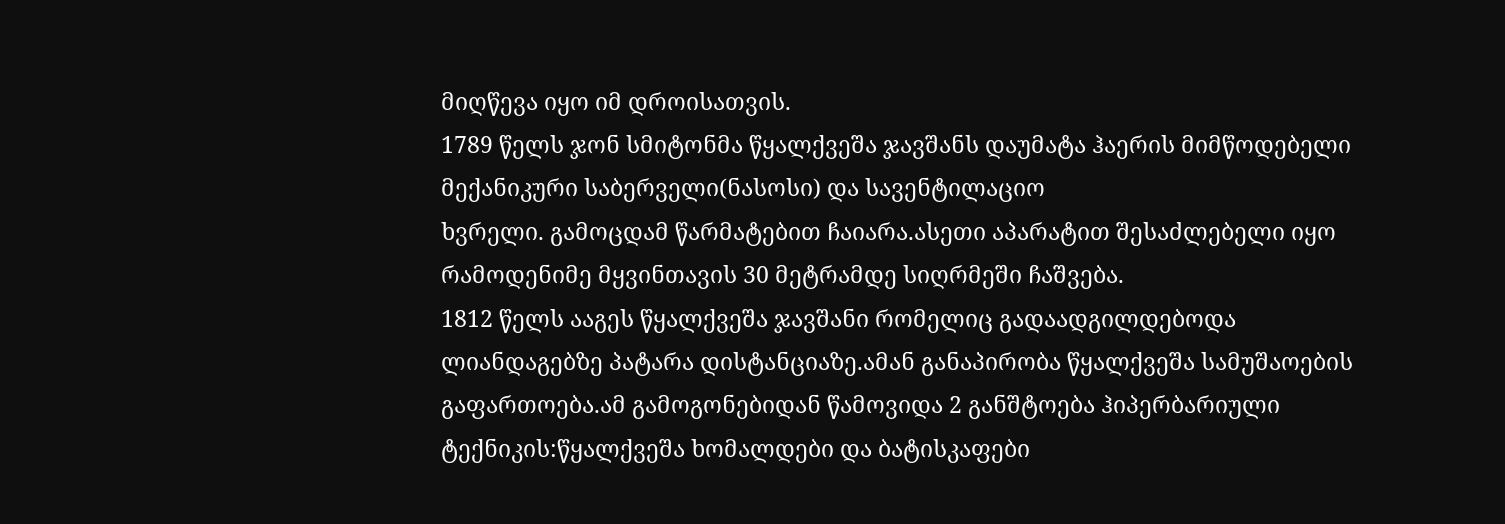მიღწევა იყო იმ დროისათვის.
1789 წელს ჯონ სმიტონმა წყალქვეშა ჯავშანს დაუმატა ჰაერის მიმწოდებელი მექანიკური საბერველი(ნასოსი) და სავენტილაციო
ხვრელი. გამოცდამ წარმატებით ჩაიარა.ასეთი აპარატით შესაძლებელი იყო რამოდენიმე მყვინთავის 30 მეტრამდე სიღრმეში ჩაშვება.
1812 წელს ააგეს წყალქვეშა ჯავშანი რომელიც გადაადგილდებოდა ლიანდაგებზე პატარა დისტანციაზე.ამან განაპირობა წყალქვეშა სამუშაოების გაფართოება.ამ გამოგონებიდან წამოვიდა 2 განშტოება ჰიპერბარიული ტექნიკის:წყალქვეშა ხომალდები და ბატისკაფები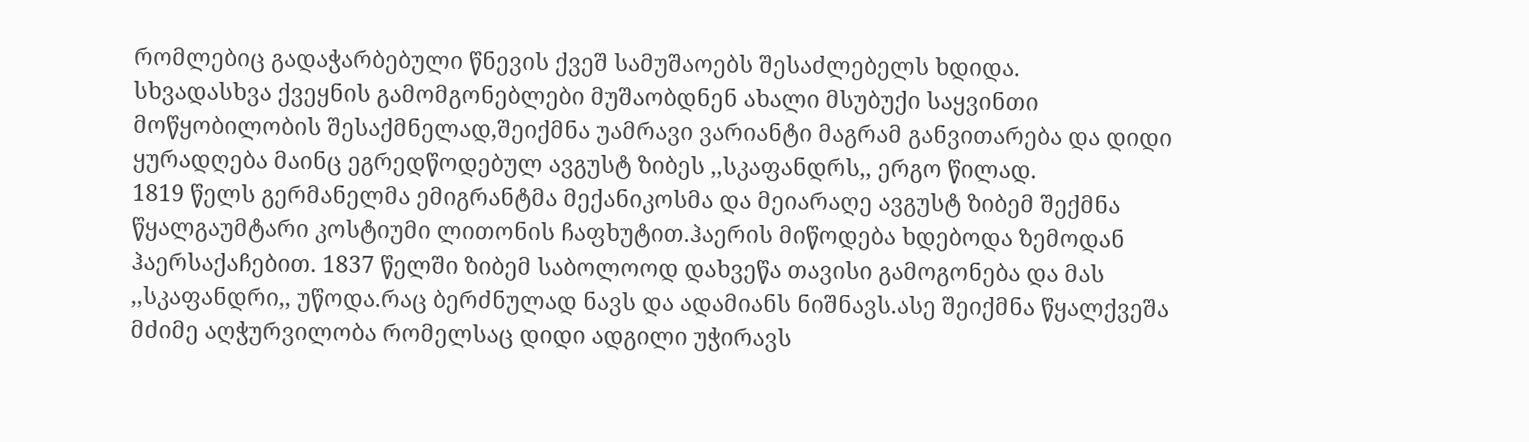რომლებიც გადაჭარბებული წნევის ქვეშ სამუშაოებს შესაძლებელს ხდიდა.
სხვადასხვა ქვეყნის გამომგონებლები მუშაობდნენ ახალი მსუბუქი საყვინთი მოწყობილობის შესაქმნელად,შეიქმნა უამრავი ვარიანტი მაგრამ განვითარება და დიდი ყურადღება მაინც ეგრედწოდებულ ავგუსტ ზიბეს ,,სკაფანდრს,, ერგო წილად.
1819 წელს გერმანელმა ემიგრანტმა მექანიკოსმა და მეიარაღე ავგუსტ ზიბემ შექმნა წყალგაუმტარი კოსტიუმი ლითონის ჩაფხუტით.ჰაერის მიწოდება ხდებოდა ზემოდან ჰაერსაქაჩებით. 1837 წელში ზიბემ საბოლოოდ დახვეწა თავისი გამოგონება და მას ,,სკაფანდრი,, უწოდა.რაც ბერძნულად ნავს და ადამიანს ნიშნავს.ასე შეიქმნა წყალქვეშა მძიმე აღჭურვილობა რომელსაც დიდი ადგილი უჭირავს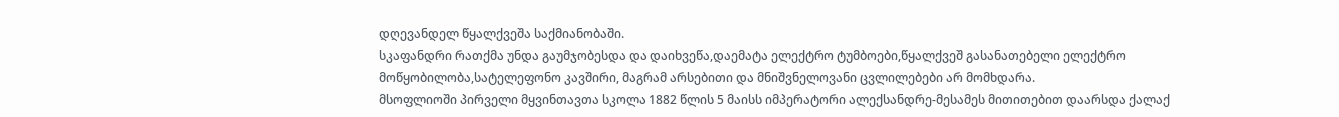დღევანდელ წყალქვეშა საქმიანობაში.
სკაფანდრი რათქმა უნდა გაუმჯობესდა და დაიხვეწა,დაემატა ელექტრო ტუმბოები,წყალქვეშ გასანათებელი ელექტრო მოწყობილობა,სატელეფონო კავშირი, მაგრამ არსებითი და მნიშვნელოვანი ცვლილებები არ მომხდარა.
მსოფლიოში პირველი მყვინთავთა სკოლა 1882 წლის 5 მაისს იმპერატორი ალექსანდრე-მესამეს მითითებით დაარსდა ქალაქ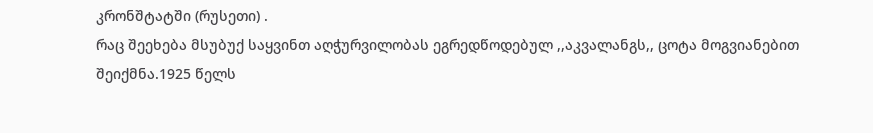კრონშტატში (რუსეთი) .
რაც შეეხება მსუბუქ საყვინთ აღჭურვილობას ეგრედწოდებულ ,,აკვალანგს,, ცოტა მოგვიანებით შეიქმნა.1925 წელს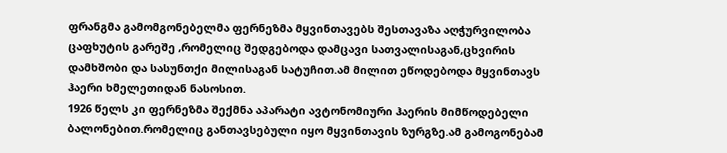ფრანგმა გამომგონებელმა ფერნეზმა მყვინთავებს შესთავაზა აღჭურვილობა ცაფხუტის გარეშე ,რომელიც შედგებოდა დამცავი სათვალისაგან,ცხვირის დამხშობი და სასუნთქი მილისაგან სატუჩით.ამ მილით ეწოდებოდა მყვინთავს ჰაერი ხმელეთიდან ნასოსით.
1926 წელს კი ფერნეზმა შექმნა აპარატი ავტონომიური ჰაერის მიმწოდებელი ბალონებით.რომელიც განთავსებული იყო მყვინთავის ზურგზე.ამ გამოგონებამ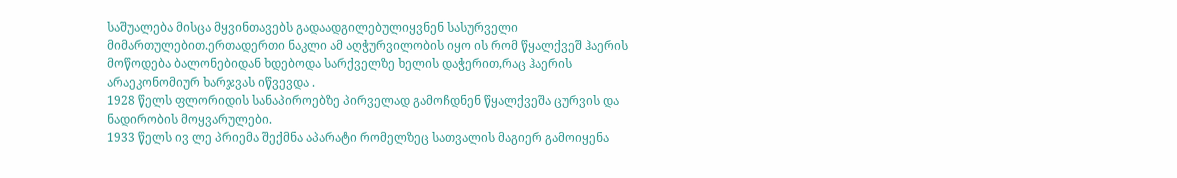საშუალება მისცა მყვინთავებს გადაადგილებულიყვნენ სასურველი მიმართულებით.ერთადერთი ნაკლი ამ აღჭურვილობის იყო ის რომ წყალქვეშ ჰაერის მოწოდება ბალონებიდან ხდებოდა სარქველზე ხელის დაჭერით,რაც ჰაერის არაეკონომიურ ხარჯვას იწვევდა .
1928 წელს ფლორიდის სანაპიროებზე პირველად გამოჩდნენ წყალქვეშა ცურვის და ნადირობის მოყვარულები.
1933 წელს ივ ლე პრიემა შექმნა აპარატი რომელზეც სათვალის მაგიერ გამოიყენა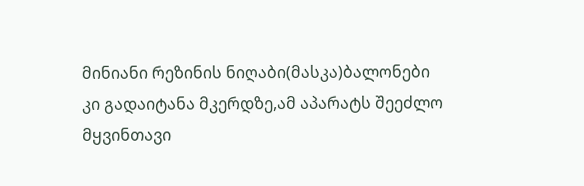მინიანი რეზინის ნიღაბი(მასკა)ბალონები კი გადაიტანა მკერდზე,ამ აპარატს შეეძლო მყვინთავი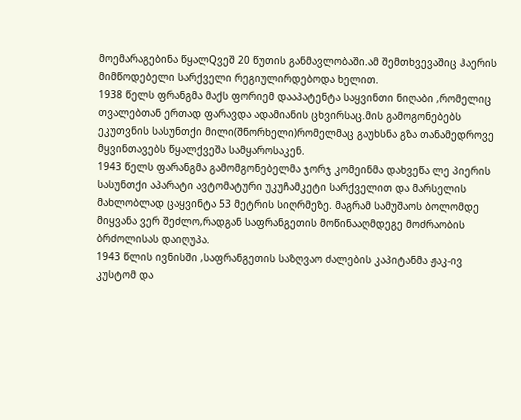მოემარაგებინა წყალQვეშ 20 წუთის განმავლობაში.ამ შემთხვევაშიც ჰაერის მიმწოდებელი სარქველი რეგიულირდებოდა ხელით.
1938 წელს ფრანგმა მაქს ფორიემ დააპატენტა საყვინთი ნიღაბი ,რომელიც თვალებთან ერთად ფარავდა ადამიანის ცხვირსაც.მის გამოგონებებს ეკუთვნის სასუნთქი მილი(შნორხელი)რომელმაც გაუხსნა გზა თანამედროვე მყვინთავებს წყალქვეშა სამყაროსაკენ.
1943 წელს ფარანგმა გამომგონებელმა ჯორჯ კომეინმა დახვეწა ლე პიერის სასუნთქი აპარატი ავტომატური უკუჩამკეტი სარქველით და მარსელის მახლობლად ცაყვინტა 53 მეტრის სიღრმეზე. მაგრამ სამუშაოს ბოლომდე მიყვანა ვერ შეძლო,რადგან საფრანგეთის მოწინააღმდეგე მოძრაობის ბრძოლისას დაიღუპა.
1943 წლის ივნისში ,საფრანგეთის საზღვაო ძალების კაპიტანმა ჟაკ-ივ კუსტომ და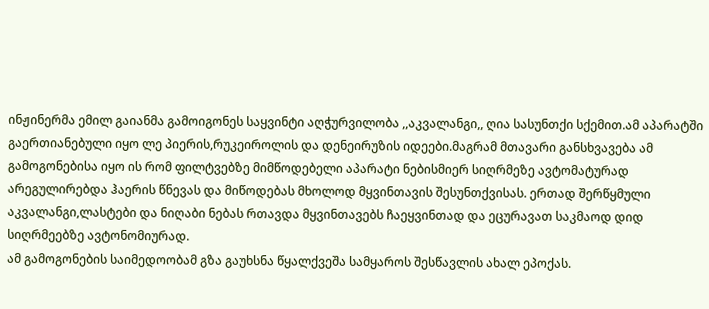ინჟინერმა ემილ გაიანმა გამოიგონეს საყვინტი აღჭურვილობა ,,აკვალანგი,, ღია სასუნთქი სქემით.ამ აპარატში გაერთიანებული იყო ლე პიერის,რუკეიროლის და დენეირუზის იდეები.მაგრამ მთავარი განსხვავება ამ გამოგონებისა იყო ის რომ ფილტვებზე მიმწოდებელი აპარატი ნებისმიერ სიღრმეზე ავტომატურად არეგულირებდა ჰაერის წნევას და მიწოდებას მხოლოდ მყვინთავის შესუნთქვისას. ერთად შერწყმული აკვალანგი,ლასტები და ნიღაბი ნებას რთავდა მყვინთავებს ჩაეყვინთად და ეცურავათ საკმაოდ დიდ სიღრმეებზე ავტონომიურად.
ამ გამოგონების საიმედოობამ გზა გაუხსნა წყალქვეშა სამყაროს შესწავლის ახალ ეპოქას.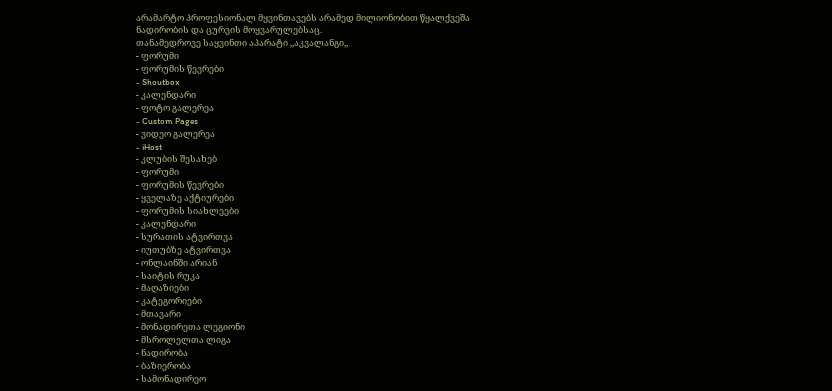არამარტო პროფესიონალ მყვინთავებს არამედ მილიონობით წყალქვეშა ნადირობის და ცურვის მოყვარულებსაც.
თანამედროვე საყვინთი აპარატი ,,აკვალანგი,,
- ფორუმი
- ფორუმის წევრები
- Shoutbox
- კალენდარი
- ფოტო გალერეა
- Custom Pages
- ვიდეო გალერეა
- iHost
- კლუბის შესახებ
- ფორუმი
- ფორუმის წევრები
- ყველაზე აქტიურები
- ფორუმის სიახლეები
- კალენდარი
- სურათის ატვირთვა
- იუთუბზე ატვირთვა
- ონლაინში არიან
- საიტის რუკა
- მაღაზიები
- კატეგორიები
- მთავარი
- მონადირეთა ლეგიონი
- მსროლელთა ლიგა
- ნადირობა
- ბაზიერობა
- სამონადირეო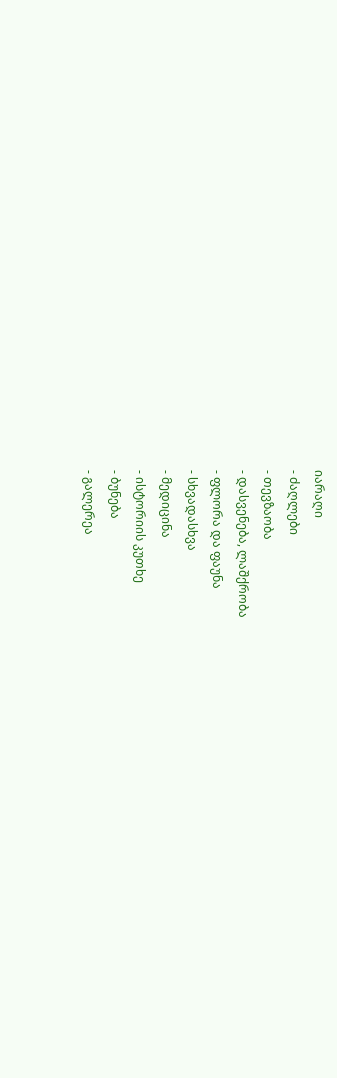იარაღი
- ძაღლები
- თევზაობა
- დასვენება, ლაშქრობა
- ფლორა და ფაუნა
- სხვადასხვა
- მედიცინა
- ისტორიის კუთხე
- ბუნება
- გალერეა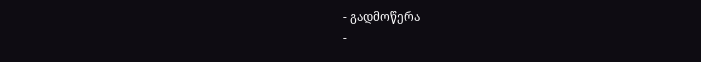- გადმოწერა
-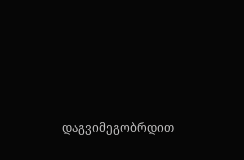დაგვიმეგობრდით